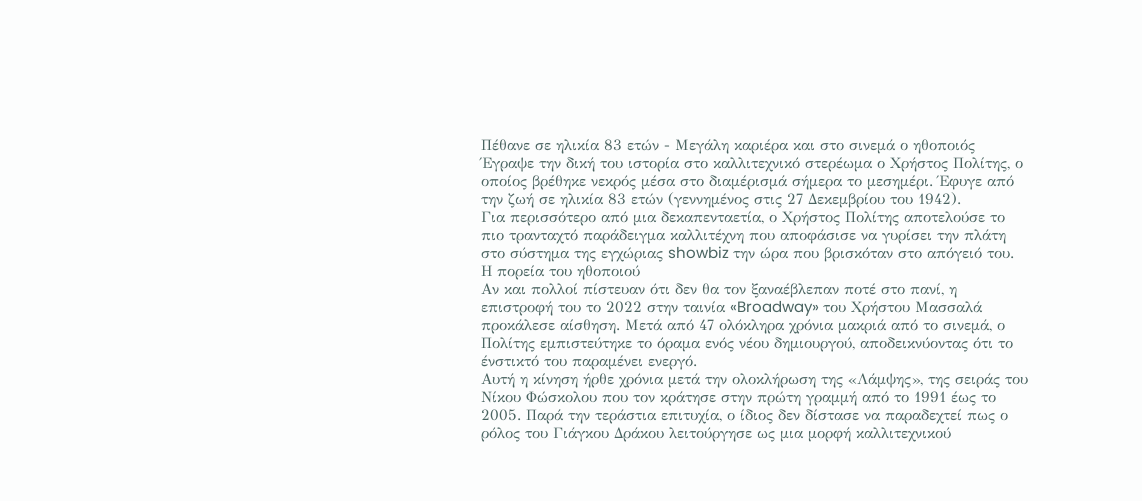Πέθανε σε ηλικία 83 ετών - Μεγάλη καριέρα και στο σινεμά ο ηθοποιός
Έγραψε την δική του ιστορία στο καλλιτεχνικό στερέωμα ο Χρήστος Πολίτης, ο οποίος βρέθηκε νεκρός μέσα στο διαμέρισμά σήμερα το μεσημέρι. Έφυγε από την ζωή σε ηλικία 83 ετών (γεννημένος στις 27 Δεκεμβρίου του 1942).
Για περισσότερο από μια δεκαπενταετία, ο Χρήστος Πολίτης αποτελούσε το πιο τρανταχτό παράδειγμα καλλιτέχνη που αποφάσισε να γυρίσει την πλάτη στο σύστημα της εγχώριας showbiz την ώρα που βρισκόταν στο απόγειό του.
Η πορεία του ηθοποιού
Αν και πολλοί πίστευαν ότι δεν θα τον ξαναέβλεπαν ποτέ στο πανί, η επιστροφή του το 2022 στην ταινία «Broadway» του Χρήστου Μασσαλά προκάλεσε αίσθηση. Μετά από 47 ολόκληρα χρόνια μακριά από το σινεμά, ο Πολίτης εμπιστεύτηκε το όραμα ενός νέου δημιουργού, αποδεικνύοντας ότι το ένστικτό του παραμένει ενεργό.
Αυτή η κίνηση ήρθε χρόνια μετά την ολοκλήρωση της «Λάμψης», της σειράς του Νίκου Φώσκολου που τον κράτησε στην πρώτη γραμμή από το 1991 έως το 2005. Παρά την τεράστια επιτυχία, ο ίδιος δεν δίστασε να παραδεχτεί πως ο ρόλος του Γιάγκου Δράκου λειτούργησε ως μια μορφή καλλιτεχνικού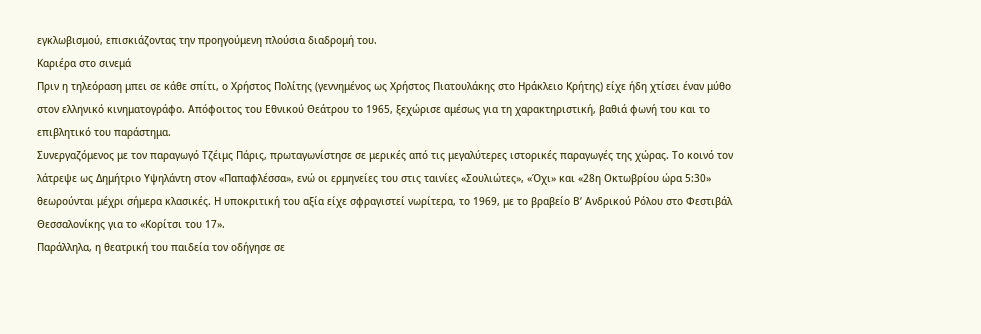εγκλωβισμού, επισκιάζοντας την προηγούμενη πλούσια διαδρομή του.
Καριέρα στο σινεμά
Πριν η τηλεόραση μπει σε κάθε σπίτι, ο Χρήστος Πολίτης (γεννημένος ως Χρήστος Πιατουλάκης στο Ηράκλειο Κρήτης) είχε ήδη χτίσει έναν μύθο στον ελληνικό κινηματογράφο. Απόφοιτος του Εθνικού Θεάτρου το 1965, ξεχώρισε αμέσως για τη χαρακτηριστική, βαθιά φωνή του και το επιβλητικό του παράστημα.
Συνεργαζόμενος με τον παραγωγό Τζέιμς Πάρις, πρωταγωνίστησε σε μερικές από τις μεγαλύτερες ιστορικές παραγωγές της χώρας. Το κοινό τον λάτρεψε ως Δημήτριο Υψηλάντη στον «Παπαφλέσσα», ενώ οι ερμηνείες του στις ταινίες «Σουλιώτες», «Όχι» και «28η Οκτωβρίου ώρα 5:30» θεωρούνται μέχρι σήμερα κλασικές. Η υποκριτική του αξία είχε σφραγιστεί νωρίτερα, το 1969, με το βραβείο Β’ Ανδρικού Ρόλου στο Φεστιβάλ Θεσσαλονίκης για το «Κορίτσι του 17».
Παράλληλα, η θεατρική του παιδεία τον οδήγησε σε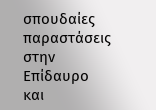σπουδαίες παραστάσεις στην Επίδαυρο και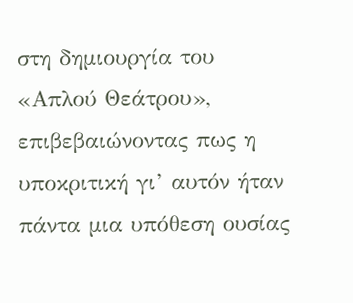στη δημιουργία του «Απλού Θεάτρου», επιβεβαιώνοντας πως η υποκριτική γι’ αυτόν ήταν πάντα μια υπόθεση ουσίας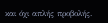και όχι απλής προβολής.